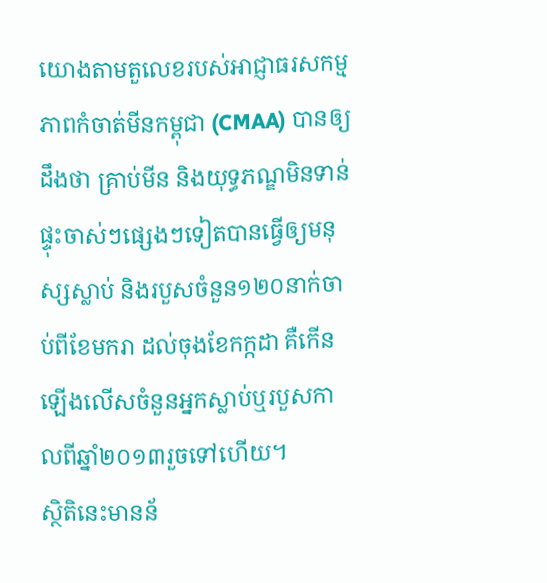យោងតាមតួលេខរបស់អាជ្ញាធរសកម្មភាពកំចាត់មីនកម្ពុជា (CMAA) បានឲ្យដឹងថា គ្រាប់មីន និងយុទ្ធភណ្ឌមិនទាន់ផ្ទុះចាស់ៗផ្សេងៗទៀតបានធ្វើឲ្យមនុស្សស្លាប់ និងរបួសចំនួន១២០នាក់ចាប់ពីខែមករា ដល់ចុងខែកក្កដា គឺកើនឡើងលើសចំនួនអ្នកស្លាប់ឬរបួសកាលពីឆ្នាំ២០១៣រួចទៅហើយ។
ស្ថិតិនេះមានន័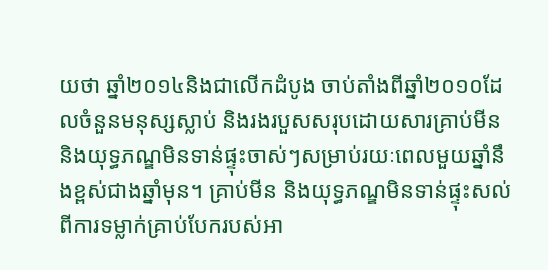យថា ឆ្នាំ២០១៤និងជាលើកដំបូង ចាប់តាំងពីឆ្នាំ២០១០ដែលចំនួនមនុស្សស្លាប់ និងរងរបួសសរុបដោយសារគ្រាប់មីន និងយុទ្ធភណ្ឌមិនទាន់ផ្ទុះចាស់ៗសម្រាប់រយៈពេលមួយឆ្នាំនឹងខ្ពស់ជាងឆ្នាំមុន។ គ្រាប់មីន និងយុទ្ធភណ្ឌមិនទាន់ផ្ទុះសល់ពីការទម្លាក់គ្រាប់បែករបស់អា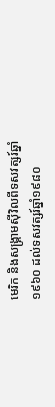មេរិក និងសង្គ្រាមស៊ីវិលពីទសវត្សរ៍ឆ្នាំ១៩៦០ ដល់ទសវត្សរ៍ឆ្នាំ១៩៨០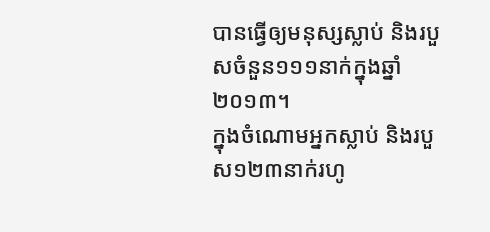បានធ្វើឲ្យមនុស្សស្លាប់ និងរបួសចំនួន១១១នាក់ក្នុងឆ្នាំ២០១៣។
ក្នុងចំណោមអ្នកស្លាប់ និងរបួស១២៣នាក់រហូ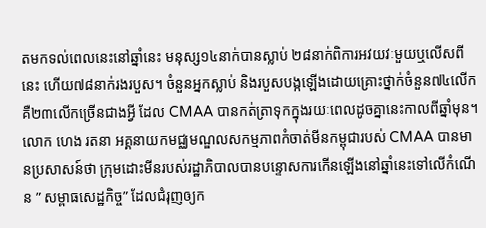តមកទល់ពេលនេះនៅឆ្នាំនេះ មនុស្ស១៤នាក់បានស្លាប់ ២៨នាក់ពិការអវយវៈមួយឬលើសពីនេះ ហើយ៧៨នាក់រងរបួស។ ចំនួនអ្នកស្លាប់ និងរបួសបង្កឡើងដោយគ្រោះថ្នាក់ចំនួន៧៤លើក គឺ២៣លើកច្រើនជាងអ្វី ដែល CMAA បានកត់ត្រាទុកក្នុងរយៈពេលដូចគ្នានេះកាលពីឆ្នាំមុន។
លោក ហេង រតនា អគ្គនាយកមជ្ឈមណ្ឌលសកម្មភាពកំចាត់មីនកម្ពុជារបស់ CMAA បានមានប្រសាសន៍ថា ក្រុមដោះមីនរបស់រដ្ឋាភិបាលបានបន្ទោសការកើនឡើងនៅឆ្នាំនេះទៅលើកំណើន ” សម្ពាធសេដ្ឋកិច្ច” ដែលជំរុញឲ្យក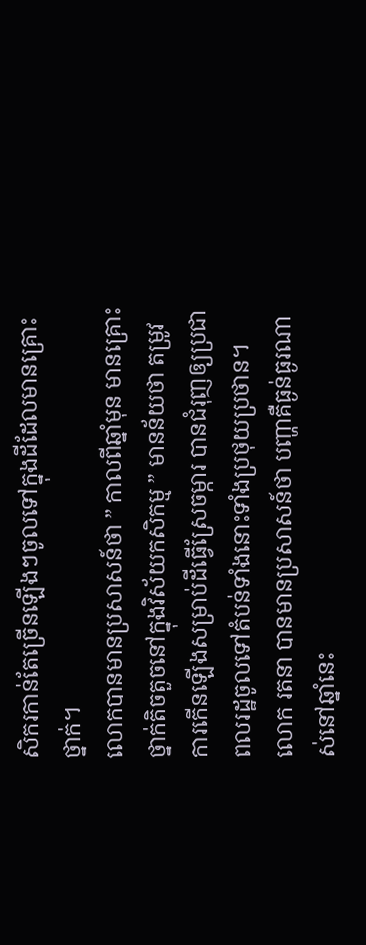សិករកាន់តែច្រើនឡើងៗចូលទៅក្នុងដីដែលមានគ្រោះថ្នាក់។
លោកបានមានប្រសាសន៍ថា ” កាលពីឆ្នាំមុន មានគ្រោះថ្នាក់តិចតួចនៅក្នុងវិស័យកសិកម្ម ” មានន័យថា តម្រូវការកើនឡើងសម្រាប់ដីធ្វើស្រែចម្ការ បានជំរុញឲ្យប្រជាពលរដ្ឋចូលទៅតំបន់ទាំងនោះទាំងប្រថុយប្រថាន។
លោក រតនា បានមានប្រសាសន៍ថា បញ្ហាគឺធ្ងន់ធ្ងរណាស់នៅឆ្នាំនេះ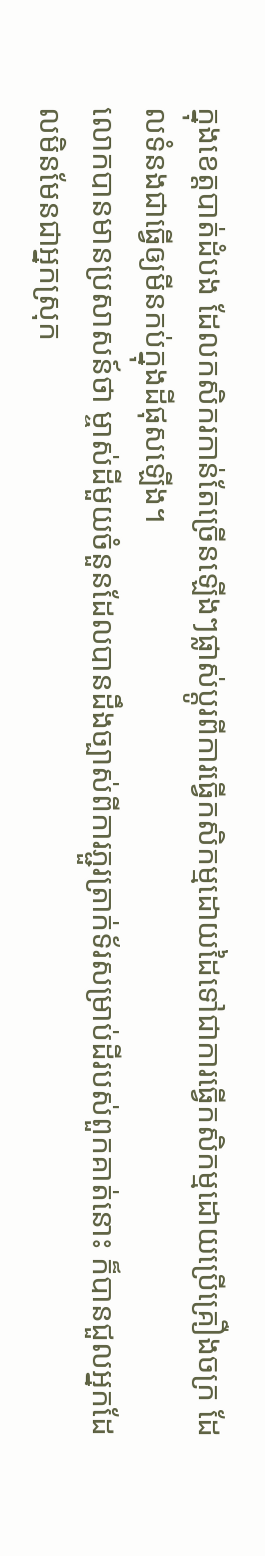ក្នុងខេត្តបាត់ដំបង ដែលកសិករកាន់តែច្រើនឡើងៗផ្លាស់ប្ដូរពីការធ្វើកសិកម្មដោយដៃទៅជាការធ្វើកសិកម្មដោយប្រើគ្រឿងចក្រ ដែលទំនងជាធ្វើឲ្យមីនកប់ក្នុងដីផុសឡើង។
លោកបានមានប្រសាសន៍ថា ម្ចាស់ដីមួយចំនួនដែលបានដឹងច្បាស់ពីការភ្ជួរត្រាក់ទ័រសម្រាប់ដីរបស់ពួកគាត់នោះ ក៏បានជួលអ្នកដែលមិនមែនជាអ្នកស្រុក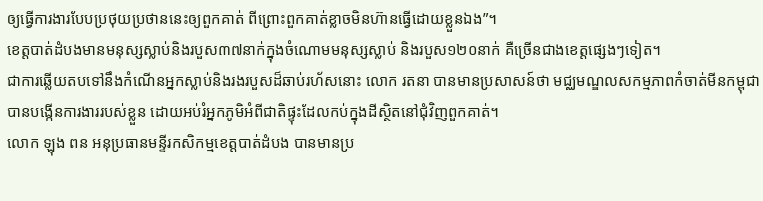ឲ្យធ្វើការងារបែបប្រថុយប្រថាននេះឲ្យពួកគាត់ ពីព្រោះពួកគាត់ខ្លាចមិនហ៊ានធ្វើដោយខ្លួនឯង”។
ខេត្តបាត់ដំបងមានមនុស្សស្លាប់និងរបួស៣៧នាក់ក្នុងចំណោមមនុស្សស្លាប់ និងរបួស១២០នាក់ គឺច្រើនជាងខេត្តផ្សេងៗទៀត។
ជាការឆ្លើយតបទៅនឹងកំណើនអ្នកស្លាប់និងរងរបួសដ៏ឆាប់រហ័សនោះ លោក រតនា បានមានប្រសាសន៍ថា មជ្ឈមណ្ឌលសកម្មភាពកំចាត់មីនកម្ពុជា បានបង្កើនការងាររបស់ខ្លួន ដោយអប់រំអ្នកភូមិអំពីជាតិផ្ទុះដែលកប់ក្នុងដីស្ថិតនៅជុំវិញពួកគាត់។
លោក ឡុង ពន អនុប្រធានមន្ទីរកសិកម្មខេត្តបាត់ដំបង បានមានប្រ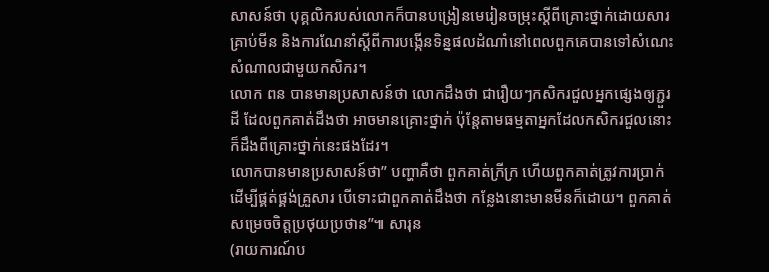សាសន៍ថា បុគ្គលិករបស់លោកក៏បានបង្រៀនមេរៀនចម្រុះស្ដីពីគ្រោះថ្នាក់ដោយសារគ្រាប់មីន និងការណែនាំស្ដីពីការបង្កើនទិន្នផលដំណាំនៅពេលពួកគេបានទៅសំណេះសំណាលជាមួយកសិករ។
លោក ពន បានមានប្រសាសន៍ថា លោកដឹងថា ជារឿយៗកសិករជួលអ្នកផ្សេងឲ្យភ្ជួរដី ដែលពួកគាត់ដឹងថា អាចមានគ្រោះថ្នាក់ ប៉ុន្តែតាមធម្មតាអ្នកដែលកសិករជួលនោះក៏ដឹងពីគ្រោះថ្នាក់នេះផងដែរ។
លោកបានមានប្រសាសន៍ថា” បញ្ហាគឺថា ពួកគាត់ក្រីក្រ ហើយពួកគាត់ត្រូវការប្រាក់ដើម្បីផ្គត់ផ្គង់គ្រួសារ បើទោះជាពួកគាត់ដឹងថា កន្លែងនោះមានមីនក៏ដោយ។ ពួកគាត់សម្រេចចិត្តប្រថុយប្រថាន”៕ សារុន
(រាយការណ៍ប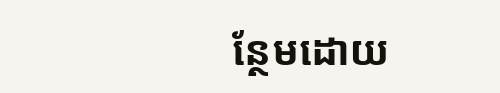ន្ថែមដោយ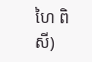ហៃ ពិសី)